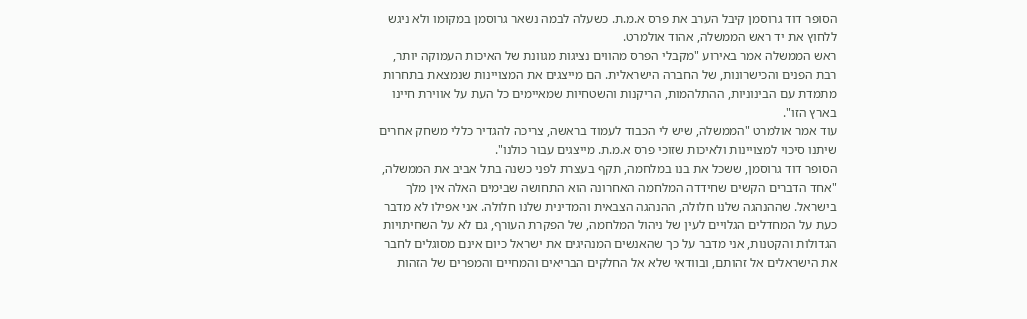הסופר דוד גרוסמן קיבל הערב את פרס א.מ.ת. כשעלה לבמה נשאר גרוסמן במקומו ולא ניגש ללחוץ את יד ראש הממשלה, אהוד אולמרט.
ראש הממשלה אמר באירוע "מקבלי הפרס מהווים נציגות מגוונת של האיכות העמוקה יותר, רבת הפנים והכישרונות, של החברה הישראלית. הם מייצגים את המצויינות שנמצאת בתחרות מתמדת עם הבינוניות, ההתלהמות, הריקנות והשטחיות שמאיימים כל העת על אווירת חיינו בארץ הזו".
עוד אמר אולמרט "הממשלה, שיש לי הכבוד לעמוד בראשה, צריכה להגדיר כללי משחק אחרים שיתנו סיכוי למצויינות ולאיכות שזוכי פרס א.מ.ת. מייצגים עבור כולנו".
הסופר דוד גרוסמן, ששכל את בנו במלחמה, תקף בעצרת לפני כשנה בתל אביב את הממשלה, "אחד הדברים הקשים שחידדה המלחמה האחרונה הוא התחושה שבימים האלה אין מלך בישראל. שההנהגה שלנו חלולה, ההנהגה הצבאית והמדינית שלנו חלולה. אני אפילו לא מדבר כעת על המחדלים הגלויים לעין של ניהול המלחמה, של הפקרת העורף, גם לא על השחיתויות הגדולות והקטנות, אני מדבר על כך שהאנשים המנהיגים את ישראל כיום אינם מסוגלים לחבר את הישראלים אל זהותם, ובוודאי שלא אל החלקים הבריאים והמחיים והמפרים של הזהות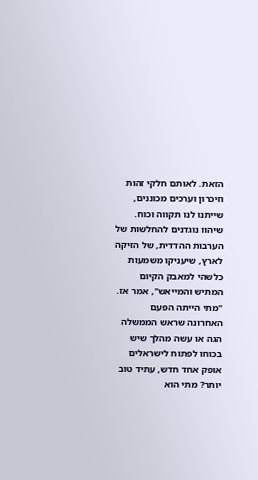הזאת. לאותם חלקי זהות וזיכרון וערכים מכוננים, שייתנו לנו תקווה וכוח. שיהוו נוגדנים להחלשות של הערבות ההדדית, של הזיקה לארץ, שיעניקו משמעות כלשהי למאבק הקיום המתיש והמייאש", אמר אז.
"מתי הייתה הפעם האחרונה שראש הממשלה הגה או עשה מהלך שיש בכוחו לפתוח לישראלים אופק אחד חדש, עתיד טוב יותר? מתי הוא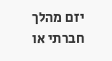יזם מהלך חברתי או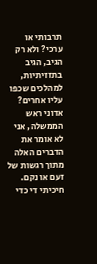תרבותי או ערכי? ולא רק הגיב, הגיב בתזזיתיות, למהלכים שכפו עליו אחרים? אדוני ראש הממשלה, אני לא אומר את הדברים האלה מתוך רגשות של זעם או נקם. חיכיתי די כדי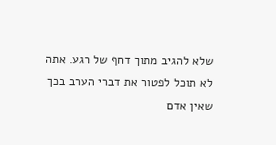שלא להגיב מתוך דחף של רגע. אתה לא תוכל לפטור את דברי הערב בכך שאין אדם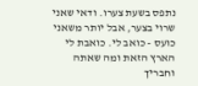נתפס בשעת צערו. ודאי שאני שרוי בצער, אבל יותר משאני כועס - כואב לי. כואבת לי הארץ הזאת ומה שאתה וחבריך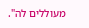מעוללים לה".